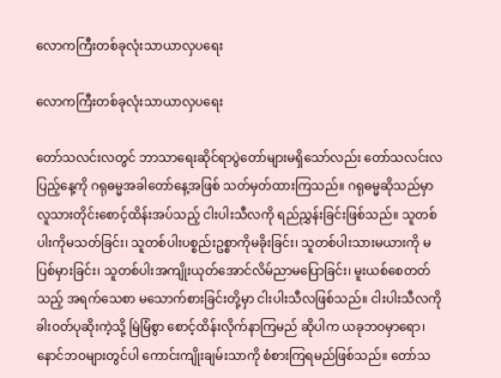လောကကြီးတစ်ခုလုံးသာယာလှပရေး

လောကကြီးတစ်ခုလုံးသာယာလှပရေး

တော်သလင်းလတွင် ဘာသာရေးဆိုင်ရာပွဲတော်များမရှိသော်လည်း တော်သလင်းလပြည့်နေ့ကို ဂရုဓမ္မအခါတော်နေ့အဖြစ် သတ်မှတ်ထားကြသည်။ ဂရုဓမ္မဆိုသည်မှာ လူသားတိုင်းစောင့်ထိန်းအပ်သည့် ငါးပါးသီလကို ရည်ညွှန်းခြင်းဖြစ်သည်။ သူတစ်ပါးကိုမသတ်ခြင်း၊ သူတစ်ပါးပစ္စည်းဥစ္စာကိုမခိုးခြင်း၊ သူတစ်ပါးသားမယားကို မပြစ်မှားခြင်း၊ သူတစ်ပါးအကျိုးယုတ်အောင်လိမ်ညာမပြောခြင်း၊ မူးယစ်စေတတ်သည့် အရက်သေစာ မသောက်စားခြင်းတို့မှာ ငါးပါးသီလဖြစ်သည်။ ငါးပါးသီလကို ခါးဝတ်ပုဆိုးကဲ့သို့ မြဲမြံစွာ စောင့်ထိန်းလိုက်နာကြမည် ဆိုပါက ယခုဘဝမှာရော၊ နောင်ဘဝများတွင်ပါ ကောင်းကျိုးချမ်းသာကို စံစားကြရမည်ဖြစ်သည်။ တော်သ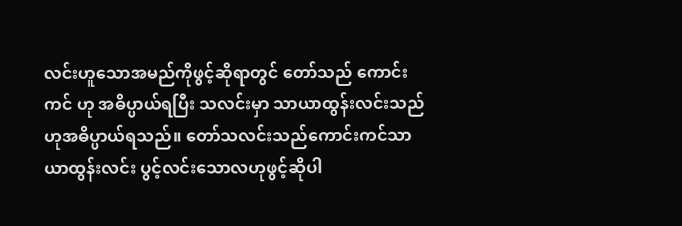လင်းဟူသောအမည်ကိုဖွင့်ဆိုရာတွင် တော်သည် ကောင်းကင် ဟု အဓိပ္ပာယ်ရပြီး သလင်းမှာ သာယာထွန်းလင်းသည် ဟုအဓိပ္ပာယ်ရသည်။ တော်သလင်းသည်ကောင်းကင်သာယာထွန်းလင်း ပွင့်လင်းသောလဟုဖွင့်ဆိုပါ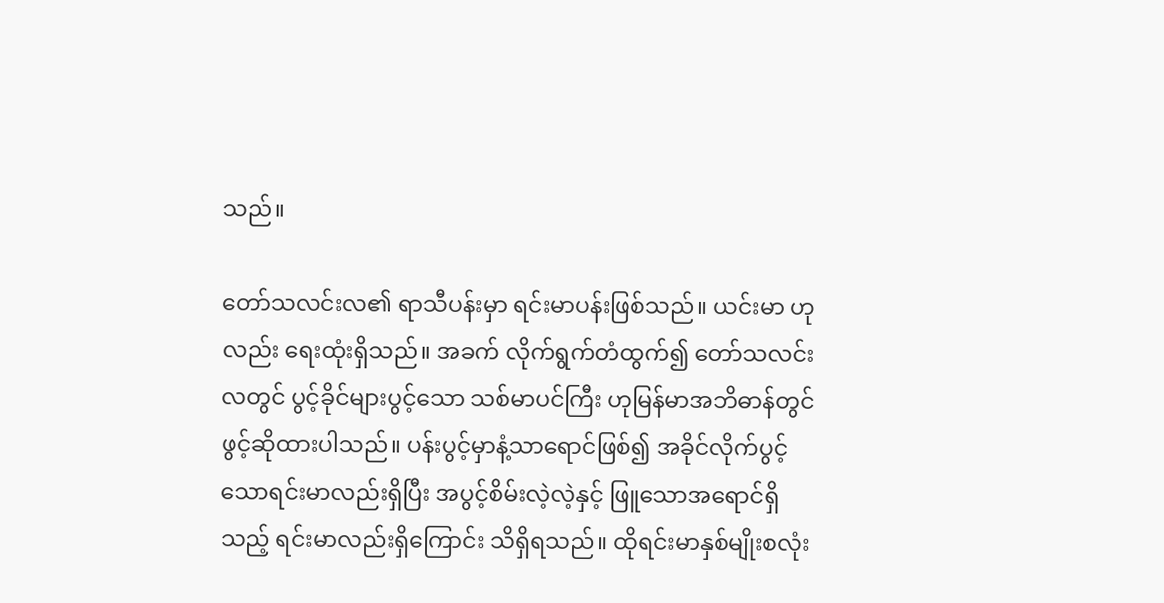သည်။

တော်သလင်းလ၏ ရာသီပန်းမှာ ရင်းမာပန်းဖြစ်သည်။ ယင်းမာ ဟုလည်း ရေးထုံးရှိသည်။ အခက် လိုက်ရွက်တံထွက်၍ တော်သလင်းလတွင် ပွင့်ခိုင်များပွင့်သော သစ်မာပင်ကြီး ဟုမြန်မာအဘိဓာန်တွင် ဖွင့်ဆိုထားပါသည်။ ပန်းပွင့်မှာနံ့သာရောင်ဖြစ်၍ အခိုင်လိုက်ပွင့်သောရင်းမာလည်းရှိပြီး အပွင့်စိမ်းလဲ့လဲ့နှင့် ဖြူသောအရောင်ရှိသည့် ရင်းမာလည်းရှိကြောင်း သိရှိရသည်။ ထိုရင်းမာနှစ်မျိုးစလုံး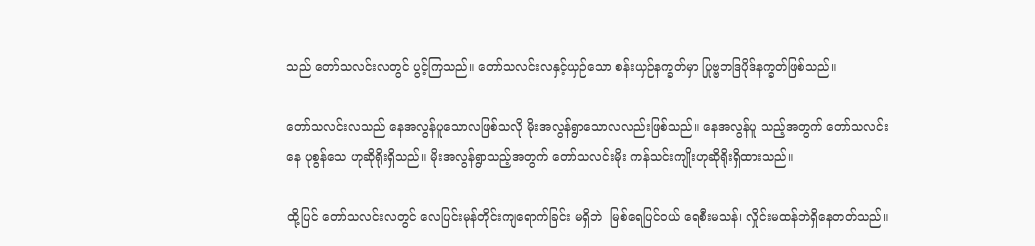သည် တော်သလင်းလတွင် ပွင့်ကြသည်။ တော်သလင်းလနှင့်ယှဉ်သော စန်းယှဉ်နက္ခတ်မှာ ပြုဗ္ဗဘဒြပိုဒ်နက္ခတ်ဖြစ်သည်။

တော်သလင်းလသည် နေအလွန်ပူသောလဖြစ်သလို မိုးအလွန်ရွာသောလလည်းဖြစ်သည်။ နေအလွန်ပူ သည့်အတွက် တော်သလင်းနေ ပုစွန်သေ ဟုဆိုရိုးရှိသည်။ မိုးအလွန်ရွာသည့်အတွက် တော်သလင်းမိုး ကန်သင်းကျိုးဟုဆိုရိုးရှိထားသည်။

ထို့ပြင် တော်သလင်းလတွင် လေပြင်းမုန်တိုင်းကျရောက်ခြင်း မရှိဘဲ  မြစ်ရေပြင်ဝယ် ရေစီးမသန်၊ လှိုင်းမထန်ဘဲရှိနေတတ်သည်။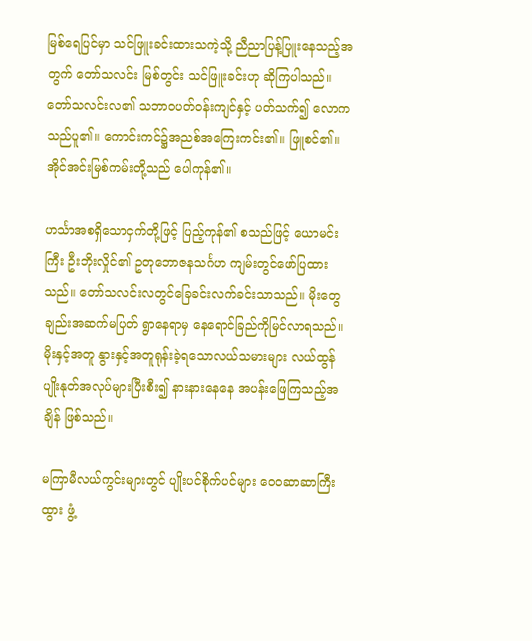မြစ်ရေပြင်မှာ သင်ဖြူးခင်းထားသကဲ့သို့ ညီညာပြန့်ပြူးနေသည့်အတွက် တော်သလင်း မြစ်တွင်း သင်ဖြူးခင်းဟု ဆိုကြပါသည်။ တော်သလင်းလ၏ သဘာဝပတ်ဝန်းကျင်နှင့် ပတ်သက်၍ လောကသည်ပူ၏။ ကောင်းကင်၌အညစ်အကြေးကင်း၏။ ဖြူစင်၏။ အိုင်အင်းမြစ်ကမ်းတို့သည် ပေါကုန်၏။

ဟင်္သာအစရှိသောငှက်တို့ဖြင့် ပြည့်ကုန်၏ စသည်ဖြင့် ယောမင်းကြီး ဦးဘိုးလှိုင်၏ ဥတုဘောဇနသင်္ဂဟ ကျမ်းတွင်ဖော်ပြထားသည်။ တော်သလင်းလတွင်ခြေခင်းလက်ခင်းသာသည်။ မိုးတွေချည်းအဆက်မပြတ် ရွာနေရာမှ နေရောင်ခြည်ကိုမြင်လာရသည်။ မိုးနှင့်အတူ နွားနှင့်အတူရုန်းခဲ့ရသောလယ်သမားများ လယ်ထွန်ပျိုးနုတ်အလုပ်များပြီးစီး၍ နားနားနေနေ အပန်းဖြေကြသည့်အချိန် ဖြစ်သည်။

မကြာမီလယ်ကွင်းများတွင် ပျိုးပင်စိုက်ပင်များ ဝေ၀ဆာဆာကြီးထွား ဖွံ့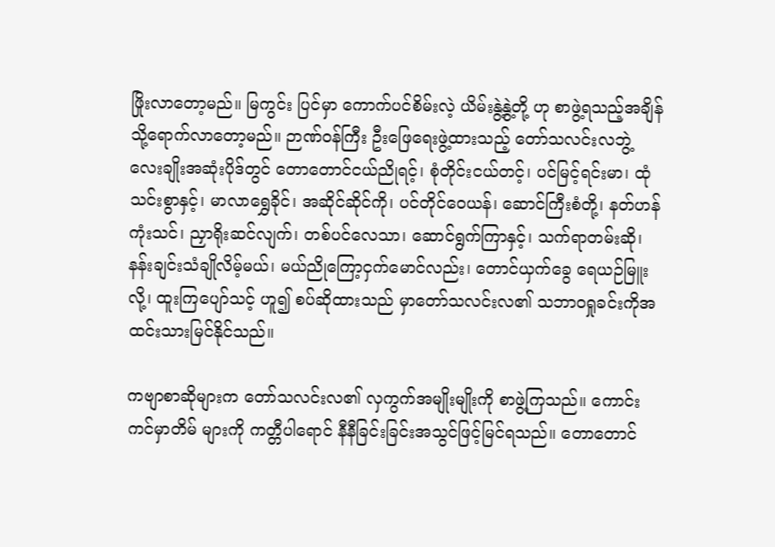ဖြိုးလာတော့မည်။ မြကွင်း ပြင်မှာ ကောက်ပင်စိမ်းလဲ့ ယိမ်းနွဲ့နွဲ့တို့ ဟု စာဖွဲ့ရသည့်အချိန်သို့ရောက်လာတော့မည်။ ဉာဏ်ဝန်ကြီး ဦးဖြေရေးဖွဲ့ထားသည့် တော်သလင်းလဘွဲ့လေးချိုးအဆုံးပိုဒ်တွင် တောတောင်ငယ်ညိုရင့်၊ စုံတိုင်းငယ်တင့်၊ ပင်မြင့်ရင်းမာ၊ ထုံသင်းစွာနှင့်၊ မာလာရွှေခိုင်၊ အဆိုင်ဆိုင်ကို၊ ပင်တိုင်ဝေယန်၊ ဆောင်ကြီးစံတို့၊ နတ်ဟန် ကုံးသင်၊ ညှာရိုးဆင်လျက်၊ တစ်ပင်လေသာ၊ ဆောင်ရွက်ကြာနှင့်၊ သက်ရာတမ်းဆို၊ နန်းချင်းသံချိုလိမ့်မယ်၊ မယ်ညိုကြော့ငှက်မောင်လည်း၊ တောင်ယှက်ခွေ ရေယဉ်မြူးလို့၊ ထူးကြပျော်သင့် ဟူ၍ စပ်ဆိုထားသည် မှာတော်သလင်းလ၏ သဘာဝရှုခင်းကိုအထင်းသားမြင်နိုင်သည်။

ကဗျာစာဆိုများက တော်သလင်းလ၏ လှကွက်အမျိုးမျိုးကို စာဖွဲ့ကြသည်။ ကောင်းကင်မှာတိမ် များကို ကတ္တီပါရောင် နီနီခြင်းခြင်းအသွင်ဖြင့်မြင်ရသည်။ တောတောင်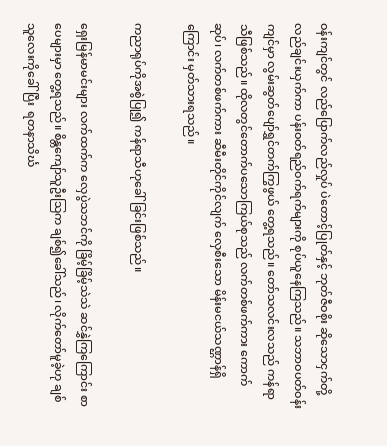ဝန်းကျင်တွင် လည်ပြောက်လည်လှုပ် ပဲတောင့်ပြုတ်နှင့် ဘုတ်ဇီဝစိုး ဆိုသောငှက်တို့ လည်ချင်းယှက်ကာ ပန်းဝတ်ရည်ဝက်ရက်များကို စုပ်ယူနေကြသည်။ သဘာဝပတ်ဝန်းကျင်မှာ လွမ်းဆွတ်ပျော်ရွှင်တက်ကြွဖွယ် တွေ့ရသည်။ တော်သလင်းလသည် ကန်ရာသီဖြစ်သည်။ ထိုလတွင်တောက်ပသောကြယ်စုသည် လက်တစ်ဖက်ကား ကောက်ဆုပ်၊ လက်တစ်ဖက်ကား ဆီမီးတိုင်ကိုင်လျက် လှေစီးသော မိန်းမငယ်သဏ္ဌာန်ရှိကြောင်း မှတ်သားရသည်။

ကညာရုပ်ကိုအစွဲပြု၍ ကန်ရာသီဟုခေါ်ခြင်းဖြစ်သည်။

ရှေးမြန်မာမင်းများ လက်ထက်က လှေပွဲသဘင်ကို ခြိမ့်ခြိမ့်သဲသဲ ဆင်နွှဲကြကြောင်း စာပေများမှာ တွေ့ရသည်။ စိန္တကျော်သူဦးသြက ချစ်၍ခေါ်သည်၊ လိုက်တော်မူခဲ့ဟု ချစ်သူလေးကိုခေါ်ပြီး  ရတနာသိင်္ဃ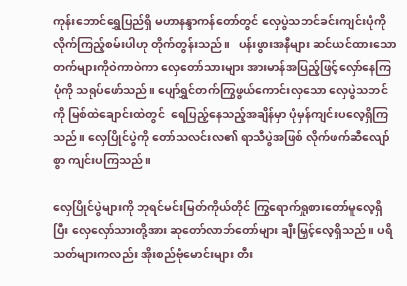ကုန်းဘောင်ရွှေပြည်ရှိ မဟာနန္ဒာကန်တော်တွင် လှေပွဲသဘင်ခင်းကျင်းပုံကို  လိုက်ကြည့်စမ်းပါဟု တိုက်တွန်းသည်။   ပန်းဖွားအနီများ ဆင်ယင်ထားသော တက်များကိုဝဲကာဝဲကာ လှေတော်သားများ အားမာန်အပြည့်ဖြင့်လှော်နေကြပုံကို သရုပ်ဖော်သည်။ ပျော်ရွှင်တက်ကြွဖွယ်ကောင်းလှသော လှေပွဲသဘင်ကို မြစ်ထဲချောင်းထဲတွင်  ရေပြည့်နေသည့်အချိန်မှာ ပုံမှန်ကျင်းပလေ့ရှိကြသည်။ လှေပြိုင်ပွဲကို တော်သလင်းလ၏ ရာသီပွဲအဖြစ် လိုက်ဖက်ဆီလျော်စွာ ကျင်းပကြသည်။

လှေပြိုင်ပွဲများကို ဘုရင်မင်းမြတ်ကိုယ်တိုင် ကြွရောက်ရှုစားတော်မူလေ့ရှိပြီး လှေလှော်သားတို့အား ဆုတော်လာဘ်တော်များ ချီးမြှင့်လေ့ရှိသည်။ ပရိသတ်များကလည်း အိုးစည်ဗုံမောင်းများ တီး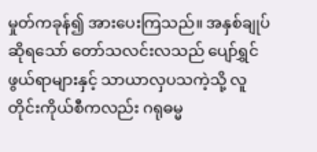မှုတ်ကခုန်၍ အားပေးကြသည်။ အနှစ်ချုပ်ဆိုရသော် တော်သလင်းလသည် ပျော်ရွှင်ဖွယ်ရာများနှင့် သာယာလှပသကဲ့သို့ လူတိုင်းကိုယ်စီကလည်း ဂရုဓမ္မ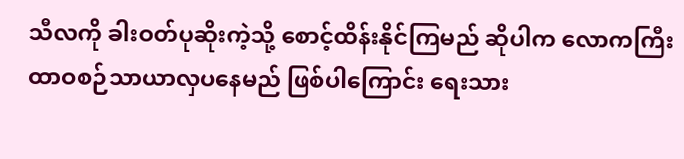သီလကို ခါးဝတ်ပုဆိုးကဲ့သို့ စောင့်ထိန်းနိုင်ကြမည် ဆိုပါက လောကကြီး ထာဝစဉ်သာယာလှပနေမည် ဖြစ်ပါကြောင်း ရေးသား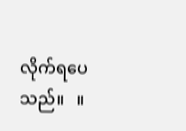လိုက်ရပေသည်။   ။